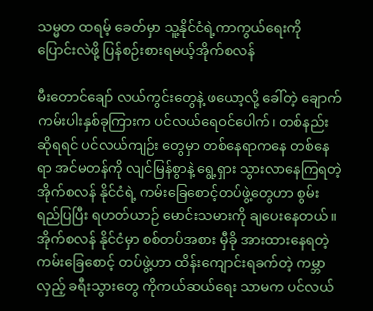သမ္မတ ထရမ့် ခေတ်မှာ သူ့နိုင်ငံရဲ့ကာကွယ်ရေးကို ပြောင်းလဲဖို့ ပြန်စဉ်းစားရမယ့်အိုက်စလန်

မီးတောင်ချော် လယ်ကွင်းတွေနဲ့ ဖယော့လို့ ခေါ်တဲ့ ချောက်ကမ်းပါးနှစ်ခုကြားက ပင်လယ်ရေဝင်ပေါက်၊ တစ်နည်း ဆိုရရင် ပင်လယ်ကျဉ်း တွေမှာ တစ်နေရာကနေ တစ်နေရာ အင်မတန်ကို လျင်မြန်စွာနဲ့ ရွေ့ရှား သွားလာနေကြရတဲ့ အိုက်စလန် နိုင်ငံရဲ့ ကမ်းခြေစောင့်တပ်ဖွဲ့တွေဟာ စွမ်းရည်ပြပြီး ရဟတ်ယာဉ် မောင်းသမားကို ချပေးနေတယ်။ အိုက်စလန် နိုင်ငံမှာ စစ်တပ်အစား မှီခို အားထားနေရတဲ့ ကမ်းခြေစောင့် တပ်ဖွဲ့ဟာ ထိန်းကျောင်းရခက်တဲ့ ကမ္ဘာလှည့် ခရီးသွားတွေ ကိုကယ်ဆယ်ရေး သာမက ပင်လယ်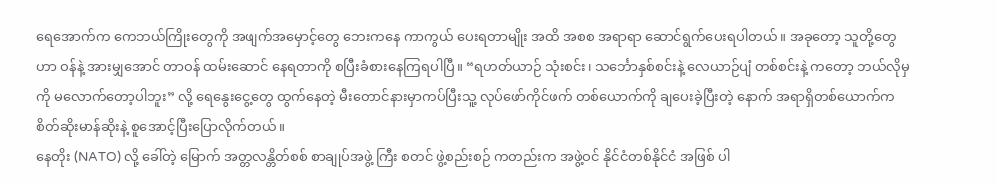ရေအောက်က ကေဘယ်ကြိုးတွေကို အဖျက်အမှောင့်တွေ ဘေးကနေ ကာကွယ် ပေးရတာမျိုး အထိ အစစ အရာရာ ဆောင်ရွက်ပေးရပါတယ်။ အခုတော့ သူတို့တွေဟာ ဝန်နဲ့ အားမျှအောင် တာဝန် ထမ်းဆောင် နေရတာကို စပြီးခံစားနေကြရပါပြီ။ “ရဟတ်ယာဉ် သုံးစင်း၊ သင်္ဘောနှစ်စင်းနဲ့ လေယာဉ်ပျံ တစ်စင်းနဲ့ ကတော့ ဘယ်လိုမှကို မလောက်တော့ပါဘူး” လို့ ရေနွေးငွေ့တွေ ထွက်နေတဲ့ မီးတောင်နားမှာကပ်ပြီးသူ့ လုပ်ဖော်ကိုင်ဖက် တစ်ယောက်ကို ချပေးခဲ့ပြီးတဲ့ နောက် အရာရှိတစ်ယောက်က စိတ်ဆိုးမာန်ဆိုးနဲ့ စူအောင့်ပြီးပြောလိုက်တယ်။
နေတိုး (NATO) လို့ ခေါ်တဲ့ မြောက် အတ္တလန္တိတ်စစ် စာချုပ်အဖွဲ့ ကြီး စတင် ဖွဲ့စည်းစဉ် ကတည်းက အဖွဲ့ဝင် နိုင်ငံတစ်နိုင်ငံ အဖြစ် ပါ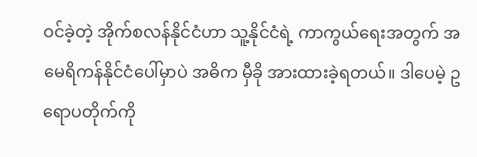ဝင်ခဲ့တဲ့ အိုက်စလန်နိုင်ငံဟာ သူ့နိုင်ငံရဲ့ ကာကွယ်ရေးအတွက် အမေရိကန်နိုင်ငံပေါ်မှာပဲ အဓိက မှီခို အားထားခဲ့ရတယ်။ ဒါပေမဲ့ ဥရောပတိုက်ကို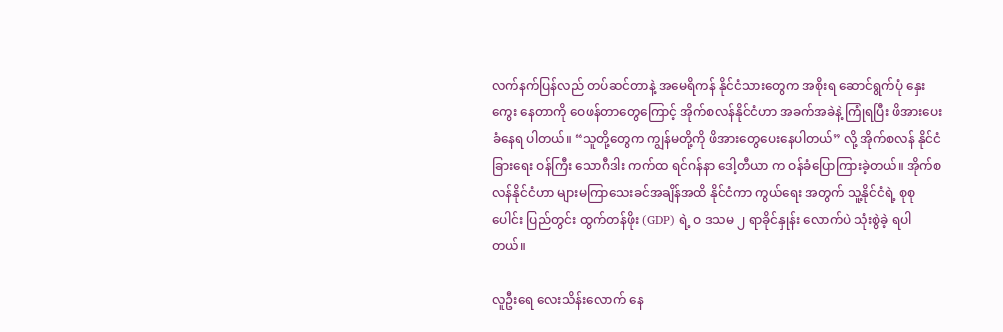လက်နက်ပြန်လည် တပ်ဆင်တာနဲ့ အမေရိကန် နိုင်ငံသားတွေက အစိုးရ ဆောင်ရွက်ပုံ နှေးကွေး နေတာကို ဝေဖန်တာတွေကြောင့် အိုက်စလန်နိုင်ငံဟာ အခက်အခဲနဲ့ ကြုံရပြီး ဖိအားပေး ခံနေရ ပါတယ်။ “သူတို့တွေက ကျွန်မတို့ကို ဖိအားတွေပေးနေပါတယ်” လို့ အိုက်စလန် နိုင်ငံခြားရေး ဝန်ကြီး သောဂီဒါး ကက်ထ ရင်ဂန်နာ ဒေါ့တီယာ က ဝန်ခံပြောကြားခဲ့တယ်။ အိုက်စလန်နိုင်ငံဟာ များမကြာသေးခင်အချိန်အထိ နိုင်ငံကာ ကွယ်ရေး အတွက် သူ့နိုင်ငံရဲ့ စုစုပေါင်း ပြည်တွင်း ထွက်တန်ဖိုး (GDP) ရဲ့ ဝ ဒသမ ၂ ရာခိုင်နှုန်း လောက်ပဲ သုံးစွဲခဲ့ ရပါတယ်။

လူဦးရေ လေးသိန်းလောက် နေ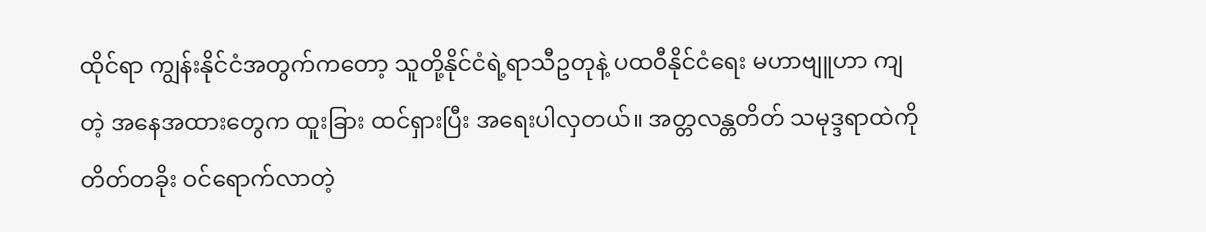ထိုင်ရာ ကျွန်းနိုင်ငံအတွက်ကတော့ သူတို့နိုင်ငံရဲ့ရာသီဥတုနဲ့ ပထဝီနိုင်ငံရေး မဟာဗျူဟာ ကျတဲ့ အနေအထားတွေက ထူးခြား ထင်ရှားပြီး အရေးပါလှတယ်။ အတ္တလန္တတိတ် သမုဒ္ဒရာထဲကို တိတ်တခိုး ဝင်ရောက်လာတဲ့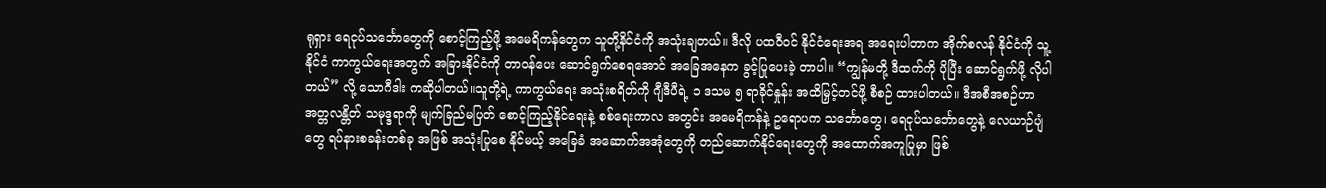ရုရှား ရေငုပ်သင်္ဘောတွေကို စောင့်ကြည့်ဖို့ အမေရိကန်တွေက သူတို့နိင်ငံကို အသုံးချတယ်။ ဒီလို ပထဝီဝင် နိုင်ငံရေးအရ အရေးပါတာက အိုက်စလန် နိုင်ငံကို သူ့နိုင်ငံ ကာကွယ်ရေးအတွက် အခြားနိုင်ငံကို တာဝန်ပေး ဆောင်ရွက်စေရအောင် အခြေအနေက ခွင့်ပြုပေးခဲ့ တာပါ။ “ကျွန်မတို့ ဒီထက်ကို ပိုပြီး ဆောင်ရွက်ဖို့ လိုပါတယ်” လို့ သောဂီဒါး ကဆိုပါတယ်။သူတို့ရဲ့ ကာကွယ်ရေး အသုံးစရိတ်ကို ဂျီဒီပီရဲ့ ၁ ဒသမ ၅ ရာခိုင်နှုန်း အထိမြှင့်တင်ဖို့ စီစဉ် ထားပါတယ်။ ဒီအစီအစဉ်ဟာ အတ္တလန္တိတ် သမုဒ္ဒရာကို မျက်ခြည်မပြတ် စောင့်ကြည့်နိုင်ရေးနဲ့ စစ်ရေးကာလ အတွင်း အမေရိကန်နဲ့ ဥရောပက သင်္ဘောတွေ၊ ရေငုပ်သင်္ဘောတွေနဲ့ လေယာဉ်ပျံတွေ ရပ်နားစခန်းတစ်ခု အဖြစ် အသုံးပြုစေ နိုင်မယ့် အခြေခံ အဆောက်အအုံတွေကို တည်ဆောက်နိုင်ရေးတွေကို အထောက်အကူပြုမှာ ဖြစ်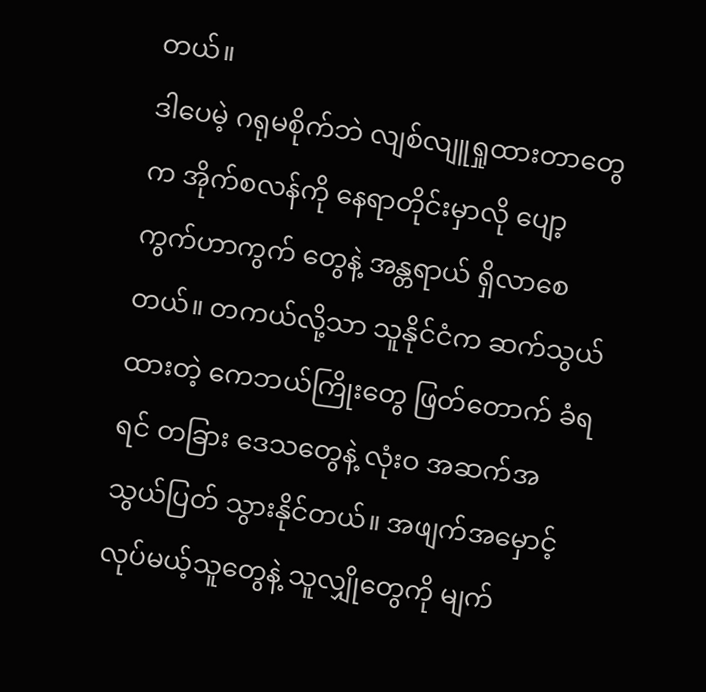တယ်။
ဒါပေမဲ့ ဂရုမစိုက်ဘဲ လျစ်လျူရှုထားတာတွေက အိုက်စလန်ကို နေရာတိုင်းမှာလို ပျော့ကွက်ဟာကွက် တွေနဲ့ အန္တရာယ် ရှိလာစေတယ်။ တကယ်လို့သာ သူနိုင်ငံက ဆက်သွယ်ထားတဲ့ ကေဘယ်ကြိုးတွေ ဖြတ်တောက် ခံရရင် တခြား ဒေသတွေနဲ့ လုံးဝ အဆက်အသွယ်ပြတ် သွားနိုင်တယ်။ အဖျက်အမှောင့် လုပ်မယ့်သူတွေနဲ့ သူလျှိုတွေကို မျက်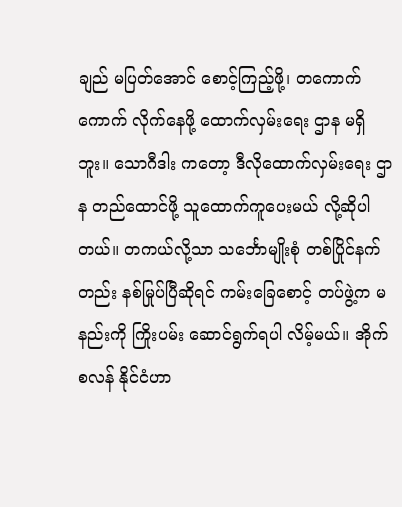ချည် မပြတ်အောင် စောင့်ကြည့်ဖို့၊ တကောက်ကောက် လိုက်နေဖို့ ထောက်လှမ်းရေး ဌာန မရှိဘူး။ သောဂီဒါး ကတော့ ဒီလိုထောက်လှမ်းရေး ဌာန တည်ထောင်ဖို့ သူထောက်ကူပေးမယ် လို့ဆိုပါတယ်။ တကယ်လို့သာ သင်္ဘောမျိုးစုံ တစ်ပြိုင်နက်တည်း နစ်မြုပ်ပြီဆိုရင် ကမ်းခြေစောင့် တပ်ဖွဲ့က မနည်းကို ကြိုးပမ်း ဆောင်ရွက်ရပါ လိမ့်မယ်။ အိုက်စလန် နိုင်ငံဟာ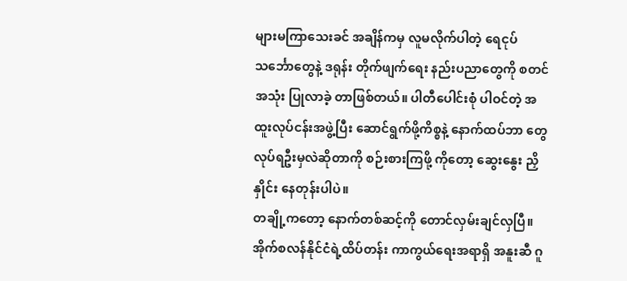များမကြာသေးခင် အချိန်ကမှ လူမလိုက်ပါတဲ့ ရေငုပ်သင်္ဘောတွေနဲ့ ဒရုန်း တိုက်ဖျက်ရေး နည်းပညာတွေကို စတင်အသုံး ပြုလာခဲ့ တာဖြစ်တယ်။ ပါတီပေါင်းစုံ ပါဝင်တဲ့ အထူးလုပ်ငန်းအဖွဲ့ပြီး ဆောင်ရွက်ဖို့ကိစ္စနဲ့ နောက်ထပ်ဘာ တွေ လုပ်ရဦးမှလဲဆိုတာကို စဉ်းစားကြဖို့ ကိုတော့ ဆွေးနွေး ညှိနှိုင်း နေတုန်းပါပဲ။
တချို့ကတော့ နောက်တစ်ဆင့်ကို တောင်လှမ်းချင်လှပြီ။ အိုက်စလန်နိုင်ငံရဲ့ထိပ်တန်း ကာကွယ်ရေးအရာရှိ အနူးဆီ ဂူ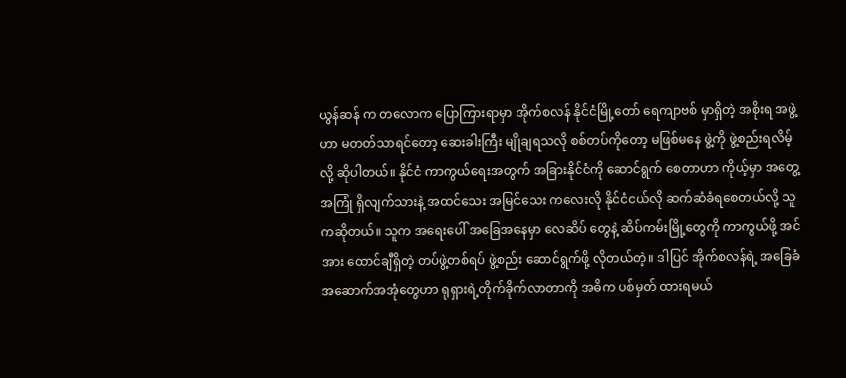ယွန်ဆန် က တလောက ပြောကြားရာမှာ အိုက်စလန် နိုင်ငံမြို့တော် ရေကျာဗစ် မှာရှိတဲ့ အစိုးရ အဖွဲ့ဟာ မတတ်သာရင်တော့ ဆေးခါးကြီး မျိုချရသလို စစ်တပ်ကိုတော့ မဖြစ်မနေ ဖွဲ့ကို ဖွဲ့စည်းရလိမ့်လို့ ဆိုပါတယ်။ နိုင်ငံ ကာကွယ်ရေးအတွက် အခြားနိုင်ငံကို ဆောင်ရွက် စေတာဟာ ကိုယ့်မှာ အတွေ့အကြုံ ရှိလျက်သားနဲ့ အထင်သေး အမြင်သေး ကလေးလို နိုင်ငံငယ်လို ဆက်ဆံခံရစေတယ်လို့ သူကဆိုတယ်။ သူက အရေးပေါ် အခြေအနေမှာ လေဆိပ် တွေနဲ့ ဆိပ်ကမ်းမြို့တွေကို ကာကွယ်ဖို့ အင်အား ထောင်ချီရှိတဲ့ တပ်ဖွဲ့တစ်ရပ် ဖွဲ့စည်း ဆောင်ရွက်ဖို့ လိုတယ်တဲ့။ ဒါပြင် အိုက်စလန်ရဲ့ အခြေခံအဆောက်အအုံတွေဟာ ရုရှားရဲ့တိုက်ခိုက်လာတာကို အဓိက ပစ်မှတ် ထားရမယ်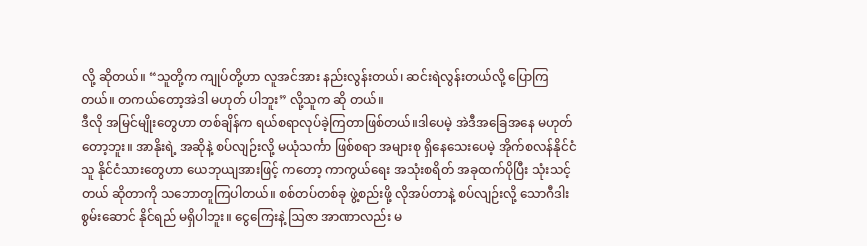လို့ ဆိုတယ်။ “သူတို့က ကျုပ်တို့ဟာ လူအင်အား နည်းလွန်းတယ်၊ ဆင်းရဲလွန်းတယ်လို့ ပြောကြတယ်။ တကယ်တော့အဲဒါ မဟုတ် ပါဘူး” လို့သူက ဆို တယ်။
ဒီလို အမြင်မျိုးတွေဟာ တစ်ချိန်က ရယ်စရာလုပ်ခဲ့ကြတာဖြစ်တယ်။ဒါပေမဲ့ အဲဒီအခြေအနေ မဟုတ်တော့ဘူး။ အာနိုးရဲ့ အဆိုနဲ့ စပ်လျဉ်းလို့ မယုံသင်္ကာ ဖြစ်စရာ အများစု ရှိနေသေးပေမဲ့ အိုက်စလန်နိုင်ငံသူ နိုင်ငံသားတွေဟာ ယေဘုယျအားဖြင့် ကတော့ ကာကွယ်ရေး အသုံးစရိတ် အခုထက်ပိုပြီး သုံးသင့်တယ် ဆိုတာကို သဘောတူကြပါတယ်။ စစ်တပ်တစ်ခု ဖွဲ့စည်းဖို့ လိုအပ်တာနဲ့ စပ်လျဉ်းလို့ သောဂီဒါး စွမ်းဆောင် နိုင်ရည် မရှိပါဘူး။ ငွေကြေးနဲ့ ဩဇာ အာဏာလည်း မ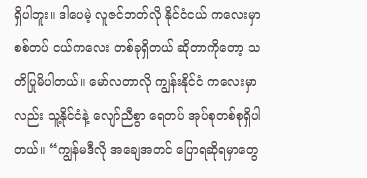ရှိပါဘူး။ ဒါပေမဲ့ လူဇင်ဘတ်လို နိုင်ငံငယ် ကလေးမှာ စစ်တပ် ငယ်ကလေး တစ်ခုရှိတယ် ဆိုတာကိုတော့ သတိပြုမိပါတယ်။ မော်လတာလို ကျွန်းနိုင်ငံ ကလေးမှာလည်း သူ့နိုင်ငံနဲ့ လျော်ညီစွာ ရေတပ် အုပ်စုတစ်စုရှိပါတယ်။ “ကျွန်မဒီလို အချေအတင် ပြောရဆိုရမှာတွေ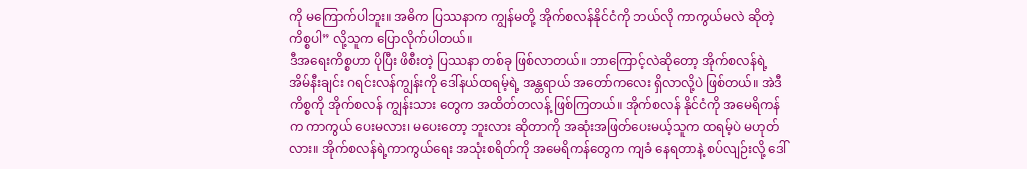ကို မကြောက်ပါဘူး။ အဓိက ပြဿနာက ကျွန်မတို့ အိုက်စလန်နိုင်ငံကို ဘယ်လို ကာကွယ်မလဲ ဆိုတဲ့ ကိစ္စပါ” လို့သူက ပြောလိုက်ပါတယ်။
ဒီအရေးကိစ္စဟာ ပိုပြီး ဖိစီးတဲ့ ပြဿနာ တစ်ခု ဖြစ်လာတယ်။ ဘာကြောင့်လဲဆိုတော့ အိုက်စလန်ရဲ့ အိမ်နီးချင်း ဂရင်းလန်ကျွန်းကို ဒေါ်နယ်ထရမ့်ရဲ့ အန္တရာယ် အတော်ကလေး ရှိလာလို့ပဲ ဖြစ်တယ်။ အဲဒီ ကိစ္စကို အိုက်စလန် ကျွန်းသား တွေက အထိတ်တလန့် ဖြစ်ကြတယ်။ အိုက်စလန် နိုင်ငံကို အမေရိကန်က ကာကွယ် ပေးမလား၊ မပေးတော့ ဘူးလား ဆိုတာကို အဆုံးအဖြတ်ပေးမယ့်သူက ထရမ့်ပဲ မဟုတ်လား။ အိုက်စလန်ရဲ့ကာကွယ်ရေး အသုံးစရိတ်ကို အမေရိကန်တွေက ကျခံ နေရတာနဲ့ စပ်လျဉ်းလို့ ဒေါ်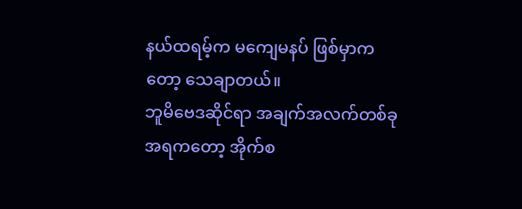နယ်ထရမ့်က မကျေမနပ် ဖြစ်မှာကတော့ သေချာတယ်။
ဘူမိဗေဒဆိုင်ရာ အချက်အလက်တစ်ခုအရကတော့ အိုက်စ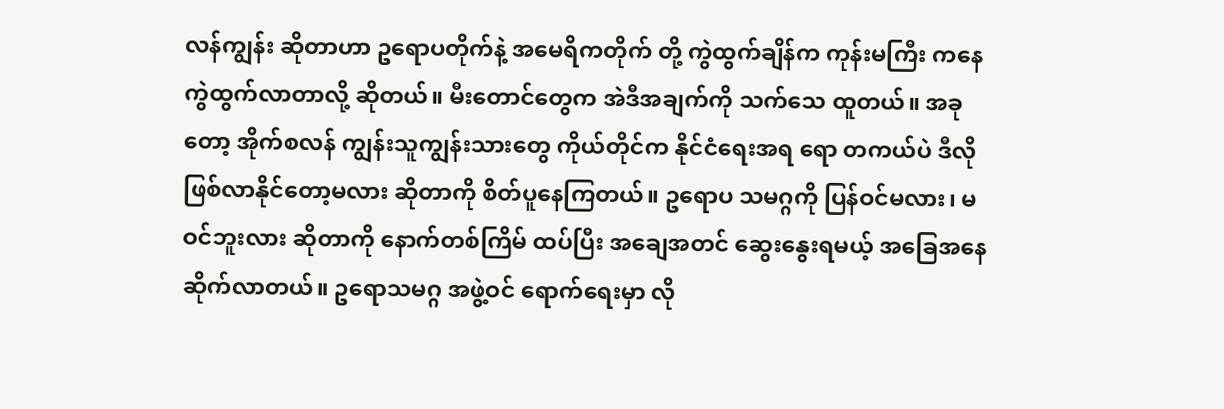လန်ကျွန်း ဆိုတာဟာ ဥရောပတိုက်နဲ့ အမေရိကတိုက် တို့ ကွဲထွက်ချိန်က ကုန်းမကြီး ကနေ ကွဲထွက်လာတာလို့ ဆိုတယ်။ မီးတောင်တွေက အဲဒီအချက်ကို သက်သေ ထူတယ်။ အခုတော့ အိုက်စလန် ကျွန်းသူကျွန်းသားတွေ ကိုယ်တိုင်က နိုင်ငံရေးအရ ရော တကယ်ပဲ ဒီလို ဖြစ်လာနိုင်တော့မလား ဆိုတာကို စိတ်ပူနေကြတယ်။ ဥရောပ သမဂ္ဂကို ပြန်ဝင်မလား၊ မဝင်ဘူးလား ဆိုတာကို နောက်တစ်ကြိမ် ထပ်ပြီး အချေအတင် ဆွေးနွေးရမယ့် အခြေအနေ ဆိုက်လာတယ်။ ဥရောသမဂ္ဂ အဖွဲ့ဝင် ရောက်ရေးမှာ လို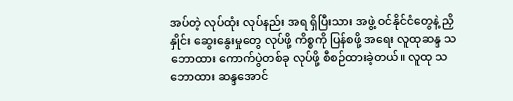အပ်တဲ့ လုပ်ထုံး လုပ်နည်း အရ ရှိပြီးသား အဖွဲ့ ဝင်နိုင်ငံတွေနဲ့ ညှိနှိုင်း ဆွေးနွေးမှုတွေ လုပ်ဖို့ ကိစ္စကို ပြန်စဖို့ အရေး လူထုဆန္ဒ သဘောထား ကောက်ပွဲတစ်ခု လုပ်ဖို့ စီစဉ်ထားခဲ့တယ်။ လူထု သဘောထား ဆန္ဒအောင်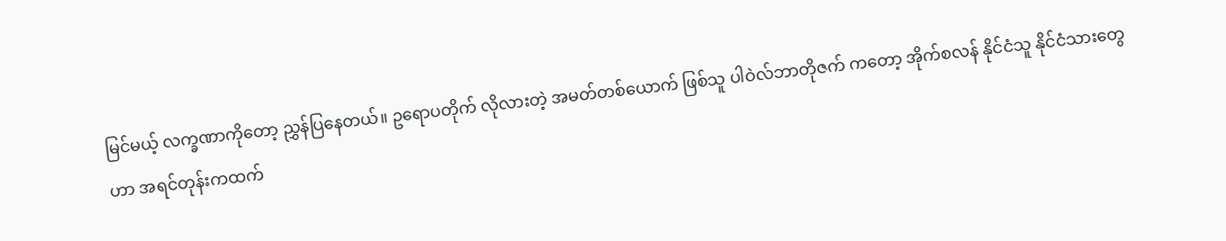မြင်မယ့် လက္ခဏာကိုတော့ ညွှန်ပြနေတယ်။ ဥရောပတိုက် လိုလားတဲ့ အမတ်တစ်ယောက် ဖြစ်သူ ပါဝဲလ်ဘာတိုဇက် ကတော့ အိုက်စလန် နိုင်ငံသူ နိုင်ငံသားတွေဟာ အရင်တုန်းကထက်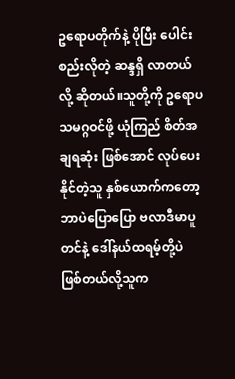ဥရောပတိုက်နဲ့ ပိုပြီး ပေါင်းစည်းလိုတဲ့ ဆန္ဒရှိ လာတယ်လို့ ဆိုတယ်။သူတို့ကို ဥရောပသမဂ္ဂဝင်ဖို့ ယုံကြည် စိတ်အချရဆုံး ဖြစ်အောင် လုပ်ပေးနိုင်တဲ့သူ နှစ်ယောက်ကတော့ ဘာပဲပြောပြော ဗလာဒီမာပူတင်နဲ့ ဒေါ်နယ်ထရမ့်တို့ပဲ ဖြစ်တယ်လို့သူက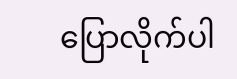ပြောလိုက်ပါ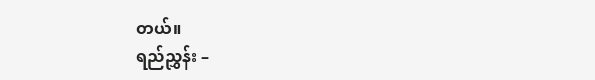တယ်။
ရည်ညွှန်း –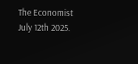The Economist July 12th 2025.